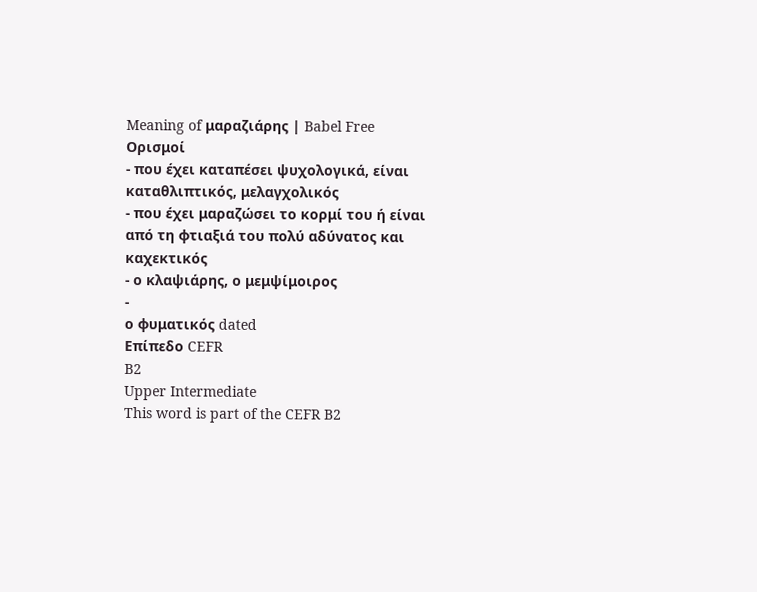Meaning of μαραζιάρης | Babel Free
Ορισμοί
- που έχει καταπέσει ψυχολογικά, είναι καταθλιπτικός, μελαγχολικός
- που έχει μαραζώσει το κορμί του ή είναι από τη φτιαξιά του πολύ αδύνατος και καχεκτικός
- ο κλαψιάρης, ο μεμψίμοιρος
-
ο φυματικός dated
Επίπεδο CEFR
B2
Upper Intermediate
This word is part of the CEFR B2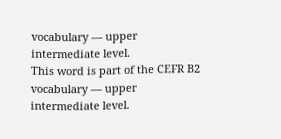vocabulary — upper intermediate level.
This word is part of the CEFR B2 vocabulary — upper intermediate level.